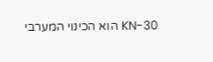KN-30 הוא הכינוי המערבי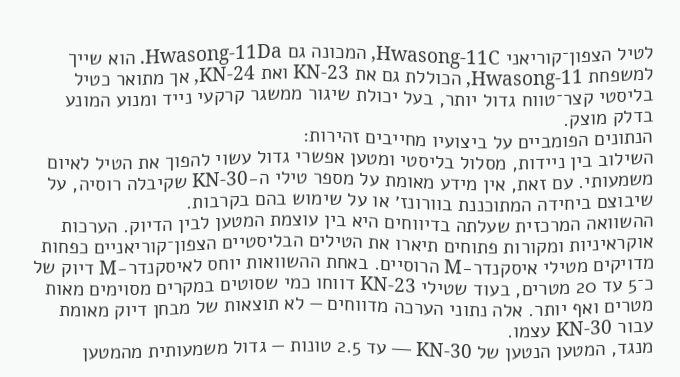לטיל הצפון־קוריאני Hwasong-11C, המכונה גם Hwasong-11Da. הוא שייך למשפחת Hwasong-11, הכוללת גם את KN-23 ואת KN-24, אך מתואר כטיל בליסטי קצר־טווח גדול יותר, בעל יכולת שיגור ממשגר קרקעי נייד ומנוע המונע בדלק מוצק.
הנתונים הפומביים על ביצועיו מחייבים זהירות:
השילוב בין ניידות, מסלול בליסטי ומטען אפשרי גדול עשוי להפוך את הטיל לאיום משמעותי. עם זאת, אין מידע מאומת על מספר טילי ה-KN-30 שקיבלה רוסיה, על שיבוצם ביחידה המתוכננת בוורונז׳ או על שימוש בהם בקרבות.
ההשוואה המרכזית שעלתה בדיווחים היא בין עוצמת המטען לבין הדיוק. הערכות אוקראיניות ומקורות פתוחים תיארו את הטילים הבליסטיים הצפון־קוריאניים כפחות מדויקים מטילי איסקנדר-M הרוסיים. באחת ההשוואות יוחס לאיסקנדר-M דיוק של כ־5 עד 20 מטרים, בעוד שטילי KN-23 דווחו כמי שסוטים במקרים מסוימים מאות מטרים ואף יותר. אלה נתוני הערכה מדווחים — לא תוצאות של מבחן דיוק מאומת עבור KN-30 עצמו.
מנגד, המטען הנטען של KN-30 — עד 2.5 טונות — גדול משמעותית מהמטען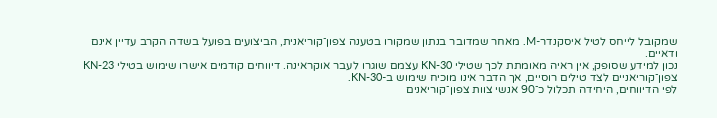שמקובל לייחס לטיל איסקנדר-M. מאחר שמדובר בנתון שמקורו בטענה צפון־קוריאנית, הביצועים בפועל בשדה הקרב עדיין אינם ודאיים.
נכון למידע שסופק, אין ראיה מאומתת לכך שטילי KN-30 עצמם שוגרו לעבר אוקראינה. דיווחים קודמים אישרו שימוש בטילי KN-23 צפון־קוריאניים לצד טילים רוסיים, אך הדבר אינו מוכיח שימוש ב-KN-30.
לפי הדיווחים, היחידה תכלול כ־90 אנשי צוות צפון־קוריאנים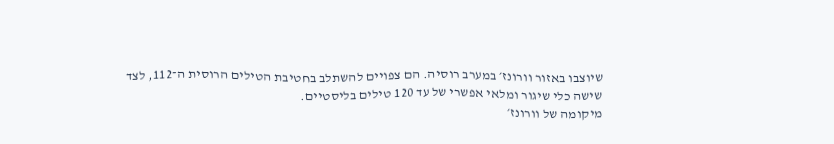שיוצבו באזור וורונז׳ במערב רוסיה. הם צפויים להשתלב בחטיבת הטילים הרוסית ה־112, לצד שישה כלי שיגור ומלאי אפשרי של עד 120 טילים בליסטיים.
מיקומה של וורונז׳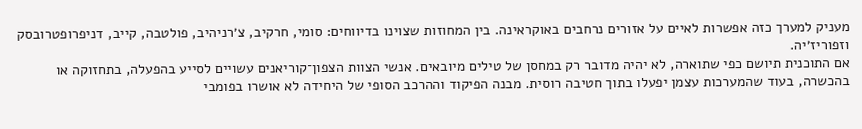מעניק למערך כזה אפשרות לאיים על אזורים נרחבים באוקראינה. בין המחוזות שצוינו בדיווחים: סומי, חרקיב, צ׳רניהיב, פולטבה, קייב, דניפרופטרובסק וזפוריז׳יה.
אם התוכנית תיושם כפי שתוארה, לא יהיה מדובר רק במחסן של טילים מיובאים. אנשי הצוות הצפון־קוריאנים עשויים לסייע בהפעלה, בתחזוקה או בהכשרה, בעוד שהמערכות עצמן יפעלו בתוך חטיבה רוסית. מבנה הפיקוד וההרכב הסופי של היחידה לא אושרו בפומבי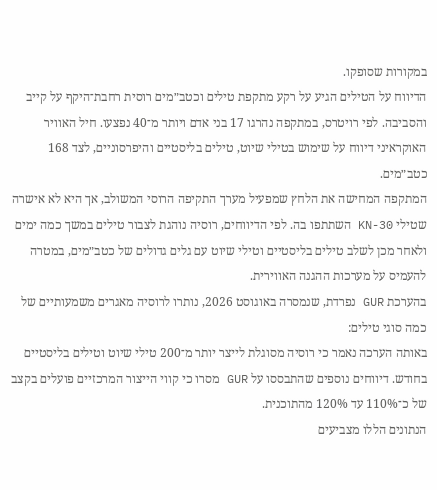במקורות שסופקו.
הדיווח על הטילים הגיע על רקע מתקפת טילים וכטב״מים רוסית רחבת־היקף על קייב והסביבה. לפי רויטרס, במתקפה נהרגו 17 בני אדם ויותר מ־40 נפצעו. חיל האוויר האוקראיני דיווח על שימוש בטילי שיוט, טילים בליסטיים והיפרסוניים, לצד 168 כטב״מים.
המתקפה המחישה את הלחץ שמפעיל מערך התקיפה הרוסי המשולב, אך היא לא אישרה שטילי KN-30 השתתפו בה. לפי הדיווחים, רוסיה נוהגת לצבור טילים במשך כמה ימים ולאחר מכן לשלב טילים בליסטיים וטילי שיוט עם גלים גדולים של כטב״מים, במטרה להעמיס על מערכות ההגנה האווירית.
בהערכת GUR נפרדת, שנמסרה באוגוסט 2026, נותרו לרוסיה מאגרים משמעותיים של כמה סוגי טילים:
באותה הערכה נאמר כי רוסיה מסוגלת לייצר יותר מ־200 טילי שיוט וטילים בליסטיים בחודש. דיווחים נוספים שהתבססו על GUR מסרו כי קווי הייצור המרכזיים פועלים בקצב של כ־110% עד 120% מהתוכנית.
הנתונים הללו מצביעים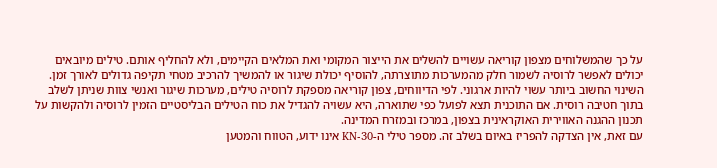על כך שהמשלוחים מצפון קוריאה עשויים להשלים את הייצור המקומי ואת המלאים הקיימים, ולא להחליף אותם. טילים מיובאים יכולים לאפשר לרוסיה לשמור חלק מהמערכות מתוצרתה, להוסיף יכולת שיגור או להמשיך להרכיב מטחי תקיפה גדולים לאורך זמן.
השינוי החשוב ביותר עשוי להיות ארגוני. לפי הדיווחים, צפון קוריאה מספקת לרוסיה טילים, מערכות שיגור ואנשי צוות שניתן לשלב בתוך חטיבה רוסית. אם התוכנית תצא לפועל כפי שתוארה, היא עשויה להגדיל את כוח הטילים הבליסטיים הזמין לרוסיה ולהקשות על תכנון ההגנה האווירית האוקראינית בצפון, במרכז ובמזרח המדינה.
עם זאת, אין הצדקה להפריז באיום בשלב זה. מספר טילי ה-KN-30 אינו ידוע, הטווח והמטען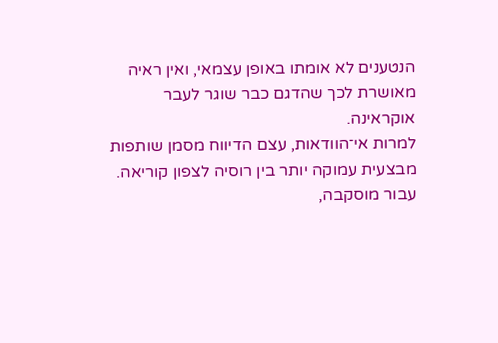הנטענים לא אומתו באופן עצמאי, ואין ראיה מאושרת לכך שהדגם כבר שוגר לעבר אוקראינה.
למרות אי־הוודאות, עצם הדיווח מסמן שותפות מבצעית עמוקה יותר בין רוסיה לצפון קוריאה. עבור מוסקבה,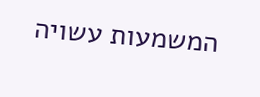המשמעות עשויה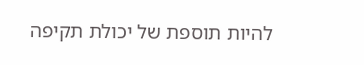להיות תוספת של יכולת תקיפה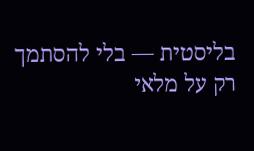בליסטית — בלי להסתמך רק על מלאי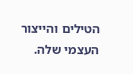הטילים והייצור העצמי שלה.